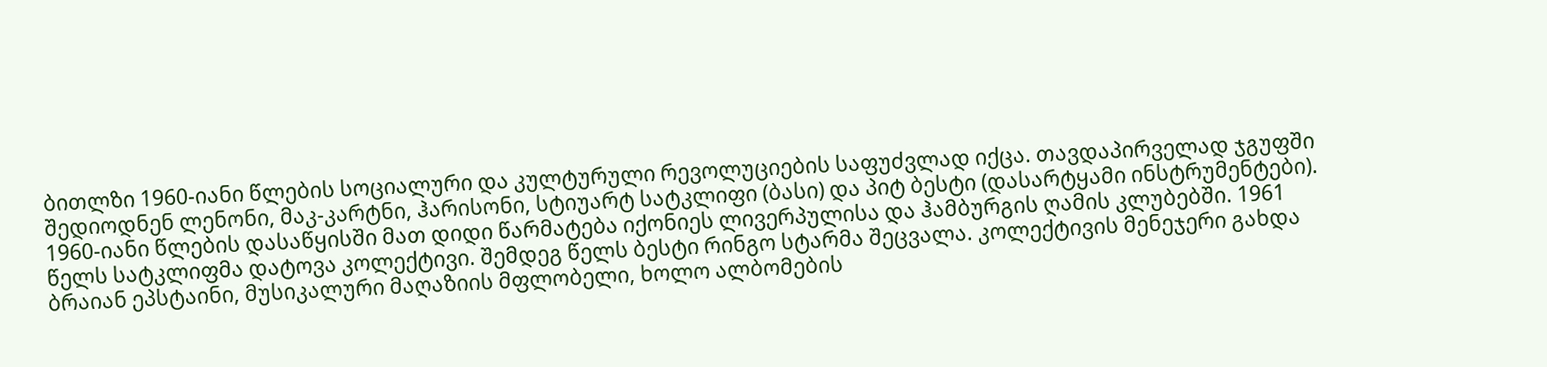ბითლზი 1960-იანი წლების სოციალური და კულტურული რევოლუციების საფუძვლად იქცა. თავდაპირველად ჯგუფში შედიოდნენ ლენონი, მაკ-კარტნი, ჰარისონი, სტიუარტ სატკლიფი (ბასი) და პიტ ბესტი (დასარტყამი ინსტრუმენტები). 1960-იანი წლების დასაწყისში მათ დიდი წარმატება იქონიეს ლივერპულისა და ჰამბურგის ღამის კლუბებში. 1961 წელს სატკლიფმა დატოვა კოლექტივი. შემდეგ წელს ბესტი რინგო სტარმა შეცვალა. კოლექტივის მენეჯერი გახდა ბრაიან ეპსტაინი, მუსიკალური მაღაზიის მფლობელი, ხოლო ალბომების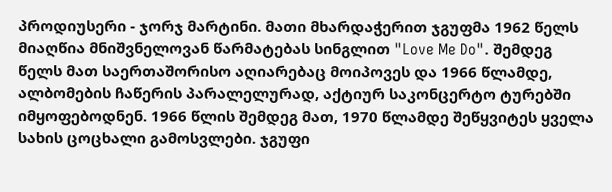პროდიუსერი - ჯორჯ მარტინი. მათი მხარდაჭერით ჯგუფმა 1962 წელს მიაღწია მნიშვნელოვან წარმატებას სინგლით "Love Me Do". შემდეგ წელს მათ საერთაშორისო აღიარებაც მოიპოვეს და 1966 წლამდე, ალბომების ჩაწერის პარალელურად, აქტიურ საკონცერტო ტურებში იმყოფებოდნენ. 1966 წლის შემდეგ მათ, 1970 წლამდე შეწყვიტეს ყველა სახის ცოცხალი გამოსვლები. ჯგუფი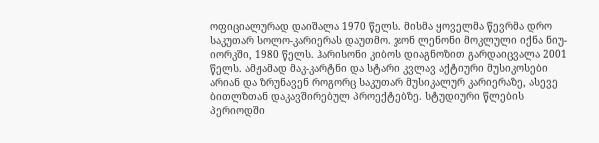ოფიციალურად დაიშალა 1970 წელს. მისმა ყოველმა წევრმა დრო საკუთარ სოლო-კარიერას დაუთმო. ჯონ ლენონი მოკლული იქნა ნიუ-იორკში, 1980 წელს. ჰარისონი კიბოს დიაგნოზით გარდაიცვალა 2001 წელს. ამჟამად მაკ-კარტნი და სტარი კვლავ აქტიური მუსიკოსები არიან და ზრუნავენ როგორც საკუთარ მუსიკალურ კარიერაზე, ასევე ბითლზთან დაკავშირებულ პროექტებზე. სტუდიური წლების პერიოდში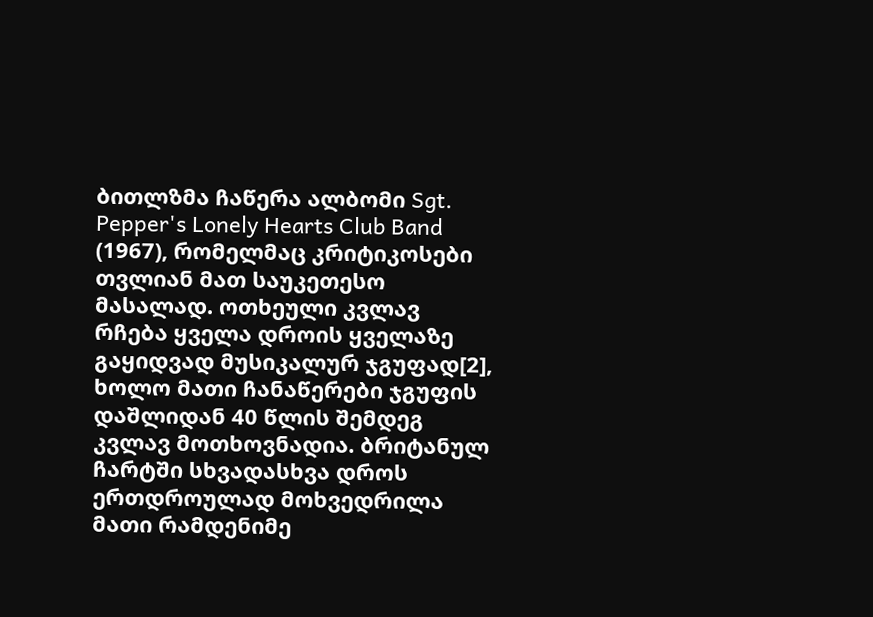ბითლზმა ჩაწერა ალბომი Sgt. Pepper's Lonely Hearts Club Band (1967), რომელმაც კრიტიკოსები თვლიან მათ საუკეთესო მასალად. ოთხეული კვლავ რჩება ყველა დროის ყველაზე გაყიდვად მუსიკალურ ჯგუფად[2], ხოლო მათი ჩანაწერები ჯგუფის დაშლიდან 40 წლის შემდეგ კვლავ მოთხოვნადია. ბრიტანულ ჩარტში სხვადასხვა დროს ერთდროულად მოხვედრილა მათი რამდენიმე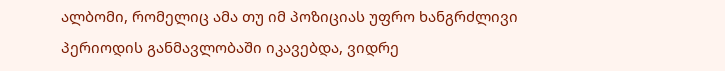ალბომი, რომელიც ამა თუ იმ პოზიციას უფრო ხანგრძლივი პერიოდის განმავლობაში იკავებდა, ვიდრე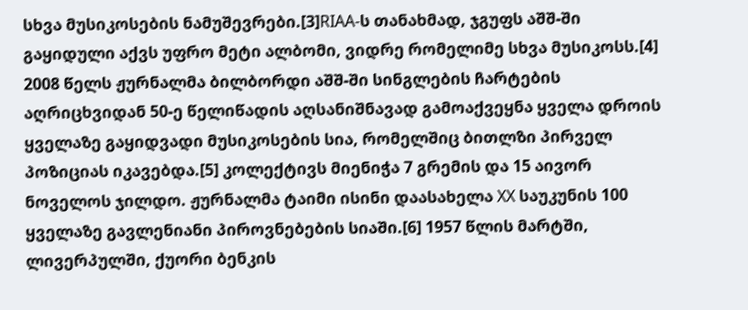სხვა მუსიკოსების ნამუშევრები.[3]RIAA-ს თანახმად, ჯგუფს აშშ-ში გაყიდული აქვს უფრო მეტი ალბომი, ვიდრე რომელიმე სხვა მუსიკოსს.[4] 2008 წელს ჟურნალმა ბილბორდი აშშ-ში სინგლების ჩარტების აღრიცხვიდან 50-ე წელიწადის აღსანიშნავად გამოაქვეყნა ყველა დროის ყველაზე გაყიდვადი მუსიკოსების სია, რომელშიც ბითლზი პირველ პოზიციას იკავებდა.[5] კოლექტივს მიენიჭა 7 გრემის და 15 აივორ ნოველოს ჯილდო. ჟურნალმა ტაიმი ისინი დაასახელა XX საუკუნის 100 ყველაზე გავლენიანი პიროვნებების სიაში.[6] 1957 წლის მარტში, ლივერპულში, ქუორი ბენკის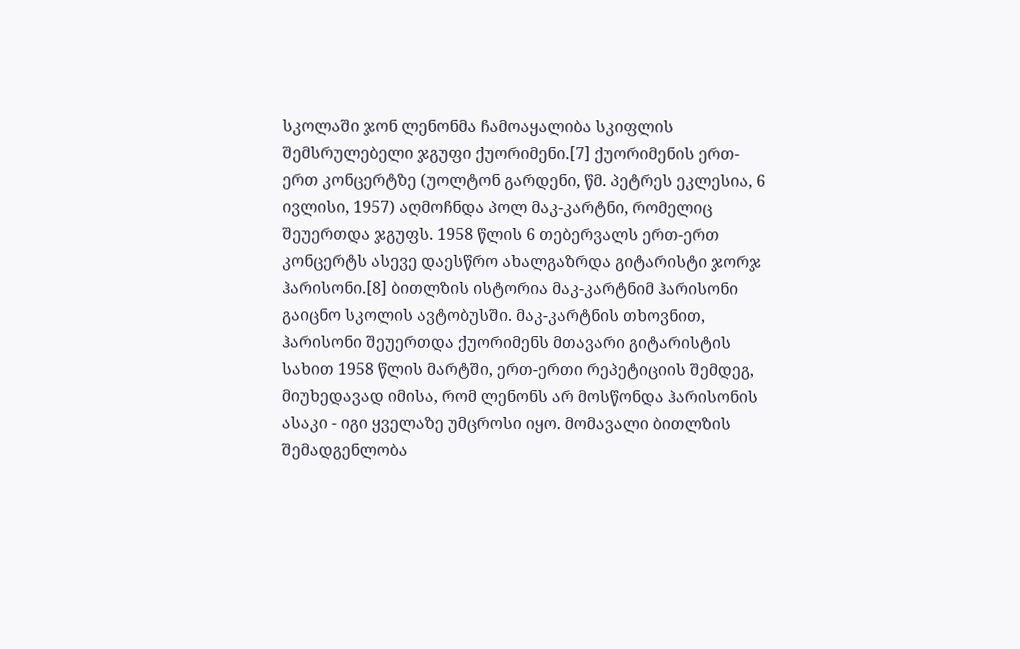სკოლაში ჯონ ლენონმა ჩამოაყალიბა სკიფლის შემსრულებელი ჯგუფი ქუორიმენი.[7] ქუორიმენის ერთ-ერთ კონცერტზე (უოლტონ გარდენი, წმ. პეტრეს ეკლესია, 6 ივლისი, 1957) აღმოჩნდა პოლ მაკ-კარტნი, რომელიც შეუერთდა ჯგუფს. 1958 წლის 6 თებერვალს ერთ-ერთ კონცერტს ასევე დაესწრო ახალგაზრდა გიტარისტი ჯორჯ ჰარისონი.[8] ბითლზის ისტორია მაკ-კარტნიმ ჰარისონი გაიცნო სკოლის ავტობუსში. მაკ-კარტნის თხოვნით, ჰარისონი შეუერთდა ქუორიმენს მთავარი გიტარისტის სახით 1958 წლის მარტში, ერთ-ერთი რეპეტიციის შემდეგ, მიუხედავად იმისა, რომ ლენონს არ მოსწონდა ჰარისონის ასაკი - იგი ყველაზე უმცროსი იყო. მომავალი ბითლზის შემადგენლობა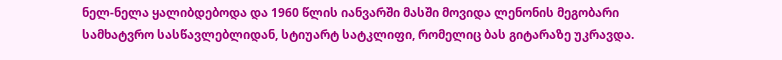ნელ-ნელა ყალიბდებოდა და 1960 წლის იანვარში მასში მოვიდა ლენონის მეგობარი სამხატვრო სასწავლებლიდან, სტიუარტ სატკლიფი, რომელიც ბას გიტარაზე უკრავდა.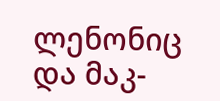ლენონიც და მაკ-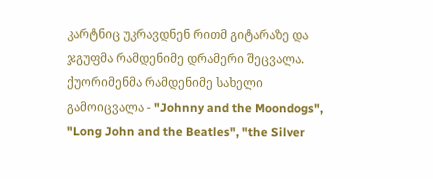კარტნიც უკრავდნენ რითმ გიტარაზე და ჯგუფმა რამდენიმე დრამერი შეცვალა. ქუორიმენმა რამდენიმე სახელი გამოიცვალა - "Johnny and the Moondogs", "Long John and the Beatles", "the Silver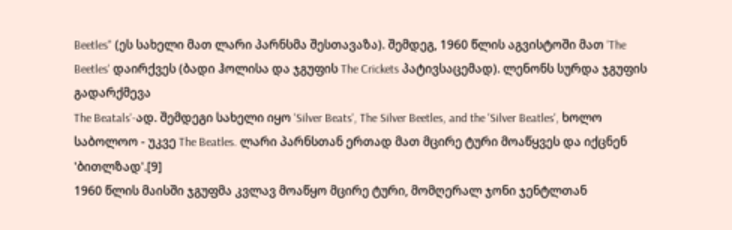Beetles" (ეს სახელი მათ ლარი პარნსმა შესთავაზა). შემდეგ, 1960 წლის აგვისტოში მათ 'The Beetles' დაირქვეს (ბადი ჰოლისა და ჯგუფის The Crickets პატივსაცემად). ლენონს სურდა ჯგუფის გადარქმევა
The Beatals'-ად. შემდეგი სახელი იყო 'Silver Beats', The Silver Beetles, and the 'Silver Beatles', ხოლო საბოლოო - უკვე The Beatles. ლარი პარნსთან ერთად მათ მცირე ტური მოაწყვეს და იქცნენ 'ბითლზად'.[9]
1960 წლის მაისში ჯგუფმა კვლავ მოაწყო მცირე ტური, მომღერალ ჯონი ჯენტლთან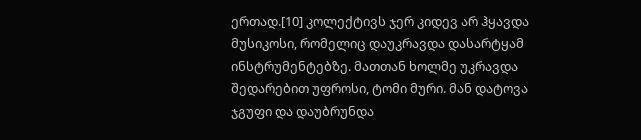ერთად.[10] კოლექტივს ჯერ კიდევ არ ჰყავდა მუსიკოსი, რომელიც დაუკრავდა დასარტყამ ინსტრუმენტებზე. მათთან ხოლმე უკრავდა შედარებით უფროსი, ტომი მური. მან დატოვა ჯგუფი და დაუბრუნდა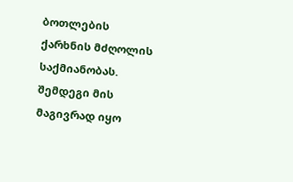ბოთლების ქარხნის მძღოლის საქმიანობას. შემდეგი მის მაგივრად იყო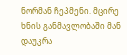ნორმან ჩეპმენი. მცირე ხნის განმავლობაში მან დაუკრა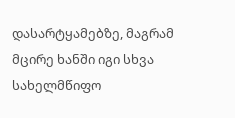დასარტყამებზე, მაგრამ მცირე ხანში იგი სხვა სახელმწიფო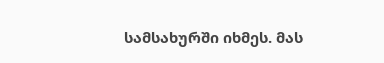სამსახურში იხმეს. მას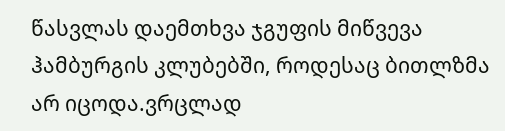წასვლას დაემთხვა ჯგუფის მიწვევა ჰამბურგის კლუბებში, როდესაც ბითლზმა არ იცოდა.ვრცლად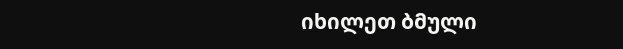იხილეთ ბმული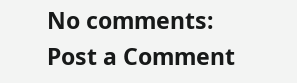No comments:
Post a Comment